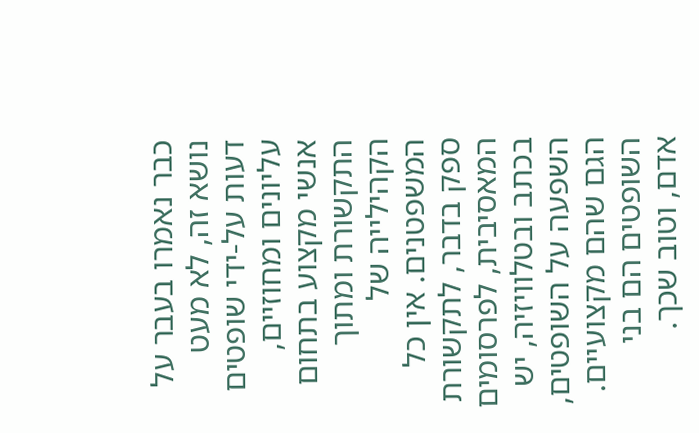כבר נאמרו בעבר על נושא זה, לא מעט דעות על-ידי שופטים עליונים ומחוזיים, אנשי מקצוע בתחום התקשורת ומתוך הקהילייה של המשפטנים. אין כל ספק בדבר, לתקשורת המאסיבית, לפרסומים בכתב ובטלוויזיה, יש השפעה על השופטים, הגם שהם מקצועיים. השופטים הם בני אדם, וטוב שכך.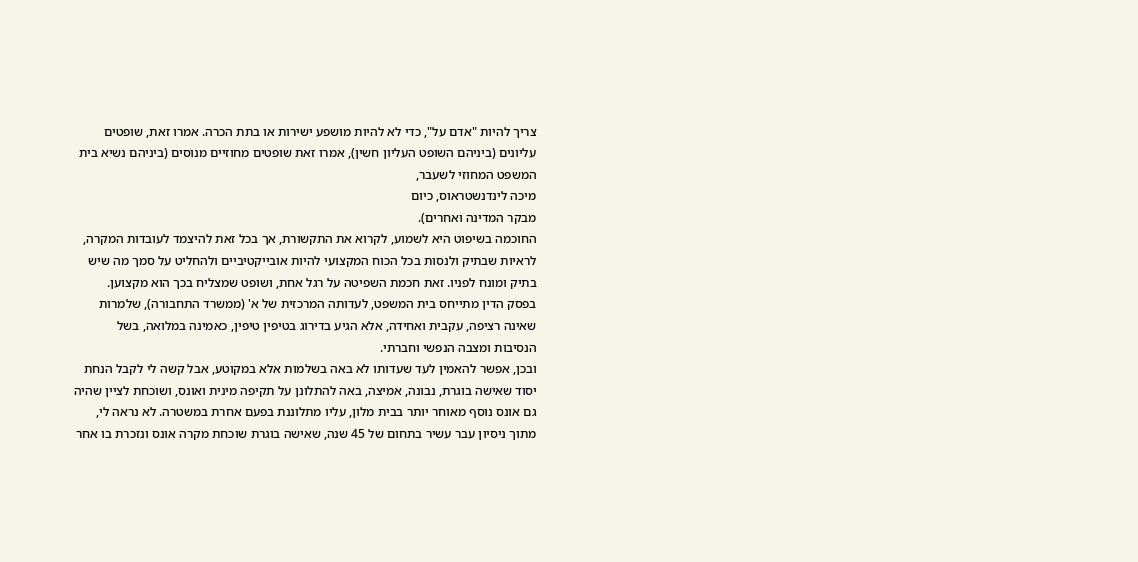צריך להיות "אדם על", כדי לא להיות מושפע ישירות או בתת הכרה. אמרו זאת, שופטים עליונים (ביניהם השופט העליון חשין), אמרו זאת שופטים מחוזיים מנוסים (ביניהם נשיא בית המשפט המחוזי לשעבר,
מיכה לינדנשטראוס, כיום
מבקר המדינה ואחרים).
החוכמה בשיפוט היא לשמוע, לקרוא את התקשורת, אך בכל זאת להיצמד לעובדות המקרה, לראיות שבתיק ולנסות בכל הכוח המקצועי להיות אובייקטיביים ולהחליט על סמך מה שיש בתיק ומונח לפניו. זאת חכמת השפיטה על רגל אחת, ושופט שמצליח בכך הוא מקצוען.
בפסק הדין מתייחס בית המשפט, לעדותה המרכזית של א' (ממשרד התחבורה), שלמרות שאינה רציפה, עקבית ואחידה, אלא הגיע בדירוג בטיפין טיפין, כאמינה במלואה, בשל הנסיבות ומצבה הנפשי וחברתי.
ובכן, אפשר להאמין לעד שעדותו לא באה בשלמות אלא במקוטע, אבל קשה לי לקבל הנחת יסוד שאישה בוגרת, נבונה, אמיצה, באה להתלונן על תקיפה מינית ואונס, ושוכחת לציין שהיה גם אונס נוסף מאוחר יותר בבית מלון, עליו מתלוננת בפעם אחרת במשטרה. לא נראה לי, מתוך ניסיון עבר עשיר בתחום של 45 שנה, שאישה בוגרת שוכחת מקרה אונס ונזכרת בו אחר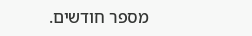מספר חודשים.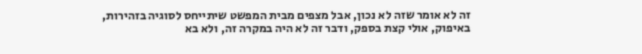זה לא אומר שזה לא נכון, אבל מצפים מבית המפשט שיתייחס לסוגיה בזהירות, באיפוק, אולי קצת בספק, ודבר זה לא היה במקרה זה, ולא בא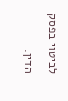לביטוי בפסק הדין.